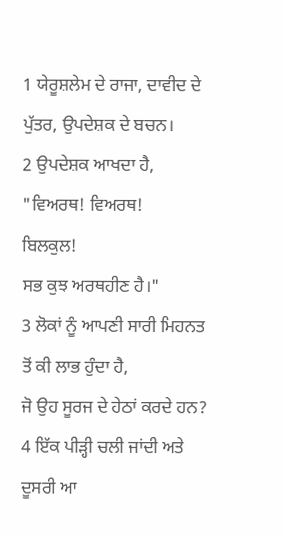1 ਯੇਰੂਸ਼ਲੇਮ ਦੇ ਰਾਜਾ, ਦਾਵੀਦ ਦੇ ਪੁੱਤਰ, ਉਪਦੇਸ਼ਕ ਦੇ ਬਚਨ।
2 ਉਪਦੇਸ਼ਕ ਆਖਦਾ ਹੈ,
"ਵਿਅਰਥ! ਵਿਅਰਥ!
ਬਿਲਕੁਲ!
ਸਭ ਕੁਝ ਅਰਥਹੀਣ ਹੈ।"
3 ਲੋਕਾਂ ਨੂੰ ਆਪਣੀ ਸਾਰੀ ਮਿਹਨਤ ਤੋਂ ਕੀ ਲਾਭ ਹੁੰਦਾ ਹੈ,
ਜੋ ਉਹ ਸੂਰਜ ਦੇ ਹੇਠਾਂ ਕਰਦੇ ਹਨ?
4 ਇੱਕ ਪੀੜ੍ਹੀ ਚਲੀ ਜਾਂਦੀ ਅਤੇ ਦੂਸਰੀ ਆ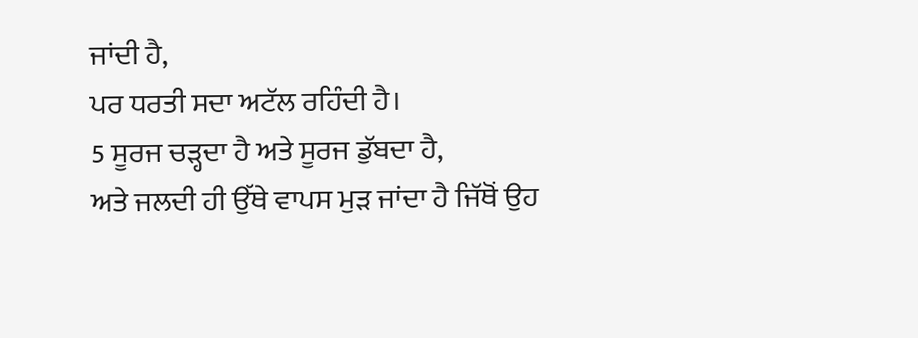ਜਾਂਦੀ ਹੈ,
ਪਰ ਧਰਤੀ ਸਦਾ ਅਟੱਲ ਰਹਿੰਦੀ ਹੈ।
5 ਸੂਰਜ ਚੜ੍ਹਦਾ ਹੈ ਅਤੇ ਸੂਰਜ ਡੁੱਬਦਾ ਹੈ,
ਅਤੇ ਜਲਦੀ ਹੀ ਉੱਥੇ ਵਾਪਸ ਮੁੜ ਜਾਂਦਾ ਹੈ ਜਿੱਥੋਂ ਉਹ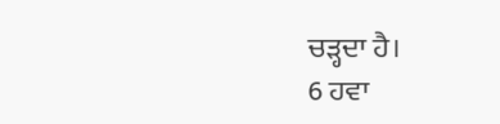ਚੜ੍ਹਦਾ ਹੈ।
6 ਹਵਾ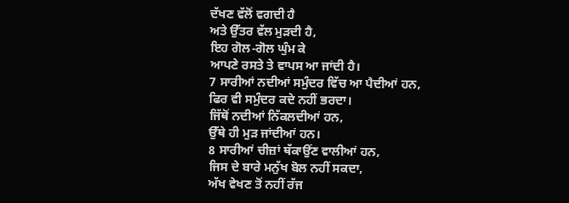ਦੱਖਣ ਵੱਲੋਂ ਵਗਦੀ ਹੈ
ਅਤੇ ਉੱਤਰ ਵੱਲ ਮੁੜਦੀ ਹੈ,
ਇਹ ਗੋਲ-ਗੋਲ ਘੁੰਮ ਕੇ
ਆਪਣੇ ਰਸਤੇ ਤੇ ਵਾਪਸ ਆ ਜਾਂਦੀ ਹੈ।
7 ਸਾਰੀਆਂ ਨਦੀਆਂ ਸਮੁੰਦਰ ਵਿੱਚ ਆ ਪੈਦੀਆਂ ਹਨ,
ਫਿਰ ਵੀ ਸਮੁੰਦਰ ਕਦੇ ਨਹੀਂ ਭਰਦਾ।
ਜਿੱਥੋਂ ਨਦੀਆਂ ਨਿੱਕਲਦੀਆਂ ਹਨ,
ਉੱਥੇ ਹੀ ਮੁੜ ਜਾਂਦੀਆਂ ਹਨ।
8 ਸਾਰੀਆਂ ਚੀਜ਼ਾਂ ਥੱਕਾਉਂਣ ਵਾਲੀਆਂ ਹਨ,
ਜਿਸ ਦੇ ਬਾਰੇ ਮਨੁੱਖ ਬੋਲ ਨਹੀਂ ਸਕਦਾ,
ਅੱਖ ਵੇਖਣ ਤੋਂ ਨਹੀਂ ਰੱਜ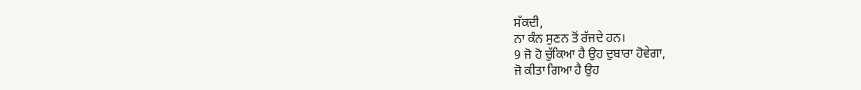ਸੱਕਦੀ,
ਨਾ ਕੰਨ ਸੁਣਨ ਤੋਂ ਰੱਜਦੇ ਹਨ।
9 ਜੋ ਹੋ ਚੁੱਕਿਆ ਹੈ ਉਹ ਦੁਬਾਰਾ ਹੋਵੇਗਾ,
ਜੋ ਕੀਤਾ ਗਿਆ ਹੈ ਉਹ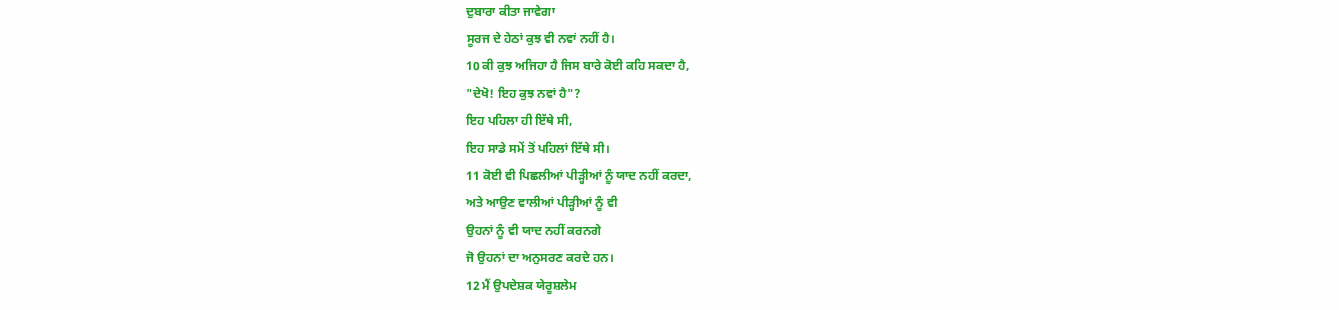ਦੁਬਾਰਾ ਕੀਤਾ ਜਾਵੇਗਾ
ਸੂਰਜ ਦੇ ਹੇਠਾਂ ਕੁਝ ਵੀ ਨਵਾਂ ਨਹੀਂ ਹੈ।
10 ਕੀ ਕੁਝ ਅਜਿਹਾ ਹੈ ਜਿਸ ਬਾਰੇ ਕੋਈ ਕਹਿ ਸਕਦਾ ਹੈ,
"ਦੇਖੋ! ਇਹ ਕੁਝ ਨਵਾਂ ਹੈ"?
ਇਹ ਪਹਿਲਾ ਹੀ ਇੱਥੇ ਸੀ,
ਇਹ ਸਾਡੇ ਸਮੇਂ ਤੋਂ ਪਹਿਲਾਂ ਇੱਥੇ ਸੀ।
11 ਕੋਈ ਵੀ ਪਿਛਲੀਆਂ ਪੀੜ੍ਹੀਆਂ ਨੂੰ ਯਾਦ ਨਹੀਂ ਕਰਦਾ,
ਅਤੇ ਆਉਣ ਵਾਲੀਆਂ ਪੀੜ੍ਹੀਆਂ ਨੂੰ ਵੀ
ਉਹਨਾਂ ਨੂੰ ਵੀ ਯਾਦ ਨਹੀਂ ਕਰਨਗੇ
ਜੋ ਉਹਨਾਂ ਦਾ ਅਨੁਸਰਣ ਕਰਦੇ ਹਨ।
12 ਮੈਂ ਉਪਦੇਸ਼ਕ ਯੇਰੂਸ਼ਲੇਮ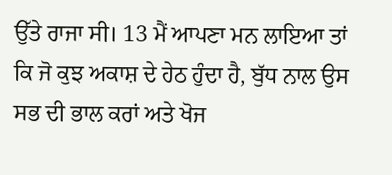ਉੱਤੇ ਰਾਜਾ ਸੀ। 13 ਮੈਂ ਆਪਣਾ ਮਨ ਲਾਇਆ ਤਾਂ ਕਿ ਜੋ ਕੁਝ ਅਕਾਸ਼ ਦੇ ਹੇਠ ਹੁੰਦਾ ਹੈ, ਬੁੱਧ ਨਾਲ ਉਸ ਸਭ ਦੀ ਭਾਲ ਕਰਾਂ ਅਤੇ ਖੋਜ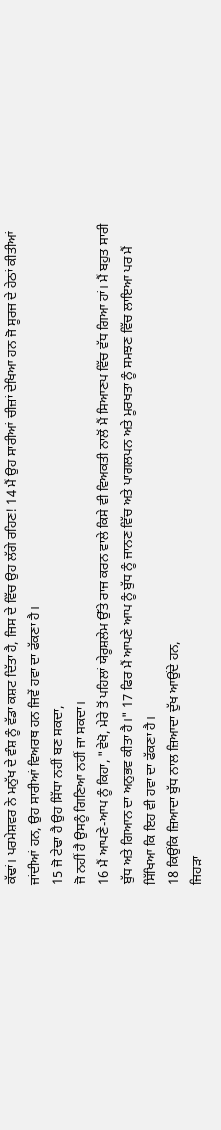ਕੱਢਾਂ। ਪਰਮੇਸ਼ਵਰ ਨੇ ਮਨੁੱਖ ਦੇ ਵੰਸ਼ ਨੂੰ ਵੱਡਾ ਕਸ਼ਟ ਦਿੱਤਾ ਹੈ, ਜਿਸ ਦੇ ਵਿੱਚ ਉਹ ਲੱਗੇ ਰਹਿਣ! 14 ਮੈਂ ਉਹ ਸਾਰੀਆਂ ਚੀਜ਼ਾਂ ਦੇਖਿਆ ਹਨ ਜੋ ਸੂਰਜ ਦੇ ਹੇਠਾਂ ਕੀਤੀਆਂ ਜਾਂਦੀਆਂ ਹਨ, ਉਹ ਸਾਰੀਆਂ ਵਿਅਰਥ ਹਨ ਜਿਵੇਂ ਹਵਾ ਦਾ ਫੱਕਣਾ ਹੈ।
15 ਜੋ ਟੇਢਾ ਹੈ ਉਹ ਸਿੱਧਾ ਨਹੀਂ ਬਣ ਸਕਦਾ,
ਜੋ ਨਹੀਂ ਹੈ ਉਸਨੂੰ ਗਿਣਿਆ ਨਹੀਂ ਜਾ ਸਕਦਾ।
16 ਮੈਂ ਆਪਣੇ-ਆਪ ਨੂੰ ਕਿਹਾ, "ਵੇਖੋ, ਮੇਰੇ ਤੋਂ ਪਹਿਲਾਂ ਯੇਰੂਸ਼ਲੇਮ ਉੱਤੇ ਰਾਜ ਕਰਨ ਵਾਲੇ ਕਿਸੇ ਵੀ ਵਿਅਕਤੀ ਨਾਲੋਂ ਮੈਂ ਸਿਆਣਪ ਵਿੱਚ ਵੱਧ ਗਿਆ ਹਾਂ। ਮੈਂ ਬਹੁਤ ਸਾਰੀ ਬੁੱਧ ਅਤੇ ਗਿਆਨ ਦਾ ਅਨੁਭਵ ਕੀਤਾ ਹੈ।" 17 ਫਿਰ ਮੈਂ ਆਪਣੇ ਆਪ ਨੂੰ ਬੁੱਧ ਨੂੰ ਜਾਨਣ ਵਿੱਚ ਅਤੇ ਪਾਗਲਪਨ ਅਤੇ ਮੂਰਖਤਾ ਨੂੰ ਸਮਝਣ ਵਿੱਚ ਲਾਇਆ ਪਰ ਮੈਂ ਸਿੱਖਿਆ ਕਿ ਇਹ ਵੀ ਹਵਾ ਦਾ ਫੱਕਣਾ ਹੈ।
18 ਕਿਉਂਕਿ ਜ਼ਿਆਦਾ ਬੁੱਧ ਨਾਲ ਜ਼ਿਆਦਾ ਦੁੱਖ ਆਉਂਦੇ ਹਨ,
ਜਿਹੜਾ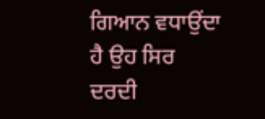ਗਿਆਨ ਵਧਾਉਂਦਾ ਹੈ ਉਹ ਸਿਰ ਦਰਦੀ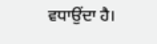ਵਧਾਉਂਦਾ ਹੈ।